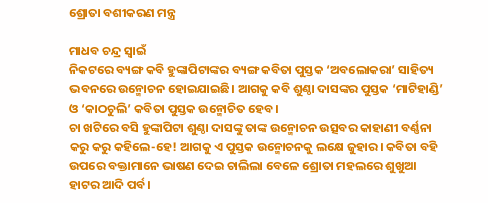ଶ୍ରୋତା ବଶୀକରଣ ମନ୍ତ୍ର

ମାଧବ ଚନ୍ଦ୍ର ସ୍ବାଇଁ
ନିକଟରେ ବ୍ୟଙ୍ଗ କବି ହୁଙ୍କାପିଟାଙ୍କର ବ୍ୟଙ୍ଗ କବିତା ପୁସ୍ତକ ‘ଅବଲୋକରା’ ସାହିତ୍ୟ ଭବନରେ ଉନ୍ମୋଚନ ହୋଇଯାଇଛି। ଆଗକୁ କବି ଶୁଣ୍ଠା ଦାସଙ୍କର ପୁସ୍ତକ ‘ମାଟିହାଣ୍ଡି’ ଓ ‘କାଠଚୁଲି’ କବିତା ପୁସ୍ତକ ଉନ୍ମୋଚିତ ହେବ।
ଚା ଖଟିରେ ବସି ହୁଙ୍କାପିଟା ଶୁଣ୍ଠା ଦାସଙ୍କୁ ତାଙ୍କ ଉନ୍ମୋଚନ ଉତ୍ସବର କାହାଣୀ ବର୍ଣ୍ଣନା କରୁ କରୁ କହିଲେ-ହେ! ଆଗକୁ ଏ ପୁସ୍ତକ ଉନ୍ମୋଚନକୁ ଲକ୍ଷେ ଜୁହାର। କବିତା ବହି ଉପରେ ବକ୍ତାମାନେ ଭାଷଣ ଦେଇ ଚାଲିଲା ବେଳେ ଶ୍ରୋତା ମହଲରେ ଶୁଖୁଆ ହାଟର ଆଦି ପର୍ବ।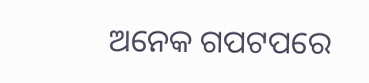ଅନେକ ଗପଟପରେ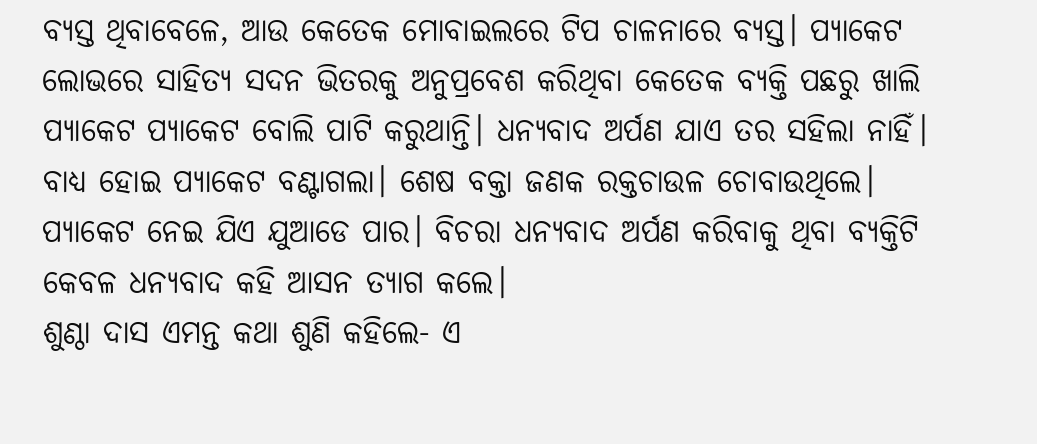ବ୍ୟସ୍ତ ଥିବାବେଳେ, ଆଉ କେତେକ ମୋବାଇଲରେ ଟିପ ଚାଳନାରେ ବ୍ୟସ୍ତ। ପ୍ୟାକେଟ ଲୋଭରେ ସାହିତ୍ୟ ସଦନ ଭିତରକୁ ଅନୁପ୍ରବେଶ କରିଥିବା କେତେକ ବ୍ୟକ୍ତି ପଛରୁ ଖାଲି ପ୍ୟାକେଟ ପ୍ୟାକେଟ ବୋଲି ପାଟି କରୁଥାନ୍ତି। ଧନ୍ୟବାଦ ଅର୍ପଣ ଯାଏ ତର ସହିଲା ନାହିଁ। ବାଧ୍ୟ ହୋଇ ପ୍ୟାକେଟ ବଣ୍ଟାଗଲା। ଶେଷ ବକ୍ତା ଜଣକ ରକ୍ତଚାଉଳ ଚୋବାଉଥିଲେ। ପ୍ୟାକେଟ ନେଇ ଯିଏ ଯୁଆଡେ ପାର। ବିଚରା ଧନ୍ୟବାଦ ଅର୍ପଣ କରିବାକୁ ଥିବା ବ୍ୟକ୍ତିଟି କେବଳ ଧନ୍ୟବାଦ କହି ଆସନ ତ୍ୟାଗ କଲେ।
ଶୁଣ୍ଠା ଦାସ ଏମନ୍ତ କଥା ଶୁଣି କହିଲେ- ଏ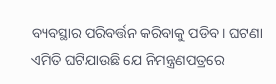ବ୍ୟବସ୍ଥାର ପରିବର୍ତ୍ତନ କରିବାକୁ ପଡିବ। ଘଟଣା ଏମିତି ଘଟିଯାଉଛି ଯେ ନିମନ୍ତ୍ରଣପତ୍ରରେ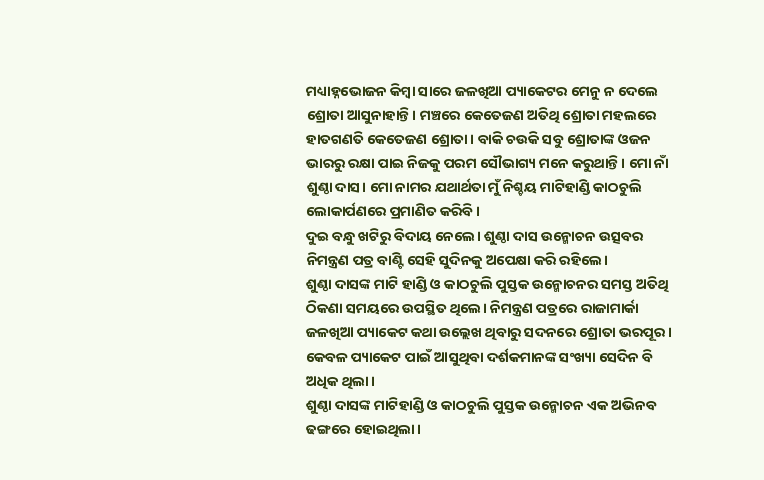ମଧ୍ୟାହ୍ନଭୋଜନ କିମ୍ବା ସାରେ ଜଳଖିଆ ପ୍ୟାକେଟର ମେନୁ ନ ଦେଲେ ଶ୍ରୋତା ଆସୁନାହାନ୍ତି। ମଞ୍ଚରେ କେତେଜଣ ଅତିଥି ଶ୍ରୋତା ମହଲରେ ହାତଗଣତି କେତେଜଣ ଶ୍ରୋତା। ବାକି ଚଉକି ସବୁ ଶ୍ରୋତାଙ୍କ ଓଜନ ଭାରରୁ ରକ୍ଷା ପାଇ ନିଜକୁ ପରମ ସୌଭାଗ୍ୟ ମନେ କରୁଥାନ୍ତି। ମୋ ନାଁ ଶୁଣ୍ଠା ଦାସ। ମୋ ନାମର ଯଥାର୍ଥତା ମୁଁ ନିଶ୍ଚୟ ମାଟିହାଣ୍ଡି କାଠଚୁଲି ଲୋକାର୍ପଣରେ ପ୍ରମାଣିତ କରିବି।
ଦୁଇ ବନ୍ଧୁ ଖଟିରୁ ବିଦାୟ ନେଲେ। ଶୁଣ୍ଠା ଦାସ ଉନ୍ମୋଚନ ଉତ୍ସବର ନିମନ୍ତ୍ରଣ ପତ୍ର ବାଣ୍ଟି ସେହି ସୁଦିନକୁ ଅପେକ୍ଷା କରି ରହିଲେ।
ଶୁଣ୍ଠା ଦାସଙ୍କ ମାଟି ହାଣ୍ଡି ଓ କାଠଚୁଲି ପୁସ୍ତକ ଉନ୍ମୋଚନର ସମସ୍ତ ଅତିଥି ଠିକଣା ସମୟରେ ଉପସ୍ଥିତ ଥିଲେ। ନିମନ୍ତ୍ରଣ ପତ୍ରରେ ରାଜାମାର୍କା ଜଳଖିଆ ପ୍ୟାକେଟ କଥା ଉଲ୍ଲେଖ ଥିବାରୁ ସଦନରେ ଶ୍ରୋତା ଭରପୂର। କେବଳ ପ୍ୟାକେଟ ପାଇଁ ଆସୁଥିବା ଦର୍ଶକମାନଙ୍କ ସଂଖ୍ୟା ସେଦିନ ବି ଅଧିକ ଥିଲା।
ଶୁଣ୍ଠା ଦାସଙ୍କ ମାଟିହାଣ୍ଡି ଓ କାଠଚୁଲି ପୁସ୍ତକ ଉନ୍ମୋଚନ ଏକ ଅଭିନବ ଢଙ୍ଗରେ ହୋଇଥିଲା।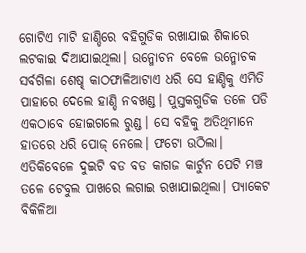ଗୋଟିଏ ମାଟି ହାଣ୍ଡିରେ ବହିଗୁଡିକ ରଖାଯାଇ ଶିକାରେ ଲଟକାଇ ଦିଆଯାଇଥିଲା। ଉନ୍ମୋଚନ ବେଳେ ଉନ୍ମୋଚକ ସର୍ବଗିଳା ଶେଷ୍ଢ କାଠଫାଳିଆଟାଏ ଧରି ସେ ହାଣ୍ଡିକୁ ଏମିତି ପାହାରେ ଦେଲେ ହାଣ୍ଡି ନବଖଣ୍ଡ। ପୁସ୍ତକଗୁଡିକ ତଳେ ପଡି ଏକଠାବେ ହୋଇଗଲେ ରୁଣ୍ଡ। ସେ ବହିକୁ ଅତିଥିମାନେ ହାତରେ ଧରି ପୋଜ୍‌ ନେଲେ। ଫଟୋ ଉଠିଲା।
ଏତିକିବେଳେ ଦୁଇଟି ବଡ ବଡ କାଗଜ କାର୍ଟୁନ ପେଟି ମଞ୍ଚ ତଳେ ଟେବୁଲ ପାଖରେ ଲଗାଇ ରଖାଯାଇଥିଲା। ପ୍ୟାକେଟ ବିକିଳିଆ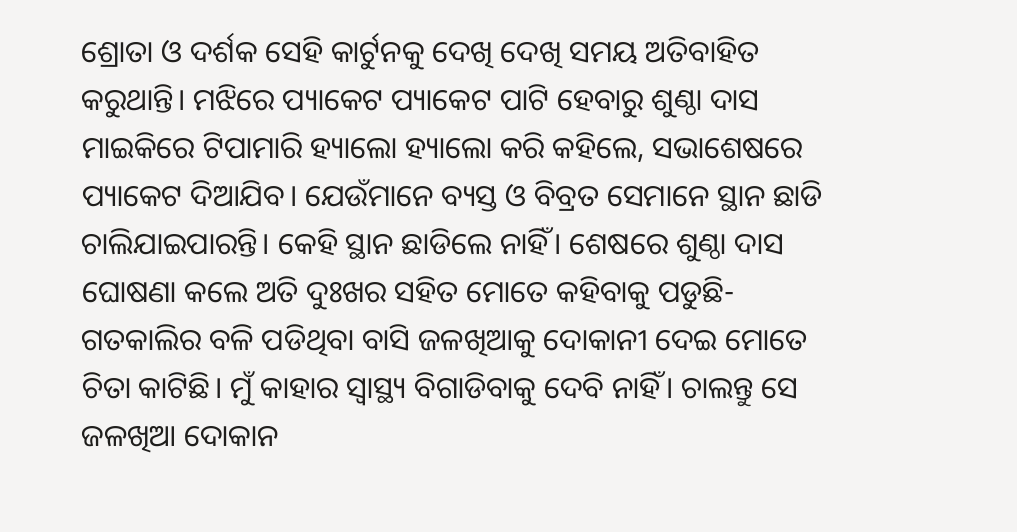ଶ୍ରୋତା ଓ ଦର୍ଶକ ସେହି କାର୍ଟୁନକୁ ଦେଖି ଦେଖି ସମୟ ଅତିବାହିତ କରୁଥାନ୍ତି। ମଝିରେ ପ୍ୟାକେଟ ପ୍ୟାକେଟ ପାଟି ହେବାରୁ ଶୁଣ୍ଠା ଦାସ ମାଇକିରେ ଟିପାମାରି ହ୍ୟାଲୋ ହ୍ୟାଲୋ କରି କହିଲେ, ସଭାଶେଷରେ ପ୍ୟାକେଟ ଦିଆଯିବ। ଯେଉଁମାନେ ବ୍ୟସ୍ତ ଓ ବିବ୍ରତ ସେମାନେ ସ୍ଥାନ ଛାଡି ଚାଲିଯାଇପାରନ୍ତି। କେହି ସ୍ଥାନ ଛାଡିଲେ ନାହିଁ। ଶେଷରେ ଶୁଣ୍ଠା ଦାସ ଘୋଷଣା କଲେ ଅତି ଦୁଃଖର ସହିତ ମୋତେ କହିବାକୁ ପଡୁଛି-ଗତକାଲିର ବଳି ପଡିଥିବା ବାସି ଜଳଖିଆକୁ ଦୋକାନୀ ଦେଇ ମୋତେ ଚିତା କାଟିଛି। ମୁଁ କାହାର ସ୍ବାସ୍ଥ୍ୟ ବିଗାଡିବାକୁ ଦେବି ନାହିଁ। ଚାଲନ୍ତୁ ସେ ଜଳଖିଆ ଦୋକାନ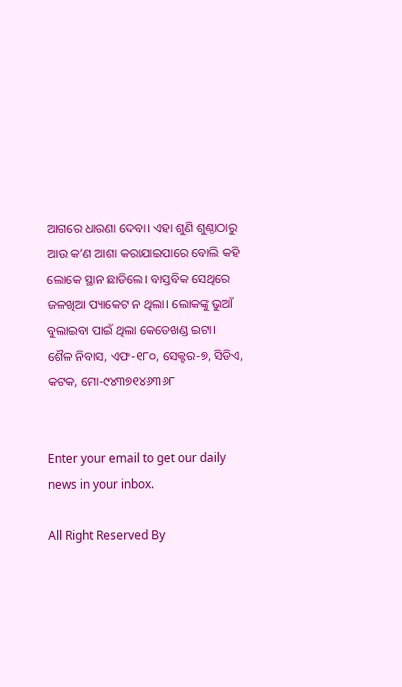ଆଗରେ ଧାରଣା ଦେବା। ଏହା ଶୁଣି ଶୁଣ୍ଠାଠାରୁ ଆଉ କ’ଣ ଆଶା କରାଯାଇପାରେ ବୋଲି କହି ଲୋକେ ସ୍ଥାନ ଛାଡିଲେ। ବାସ୍ତବିକ ସେଥିରେ ଜଳଖିଆ ପ୍ୟାକେଟ ନ ଥିଲା। ଲୋକଙ୍କୁ ଭୁଆଁ ବୁଲାଇବା ପାଇଁ ଥିଲା କେତେଖଣ୍ଡ ଇଟା।
ଶୈଳ ନିବାସ, ଏଫ-୧୮୦, ସେକ୍ଟର-୭, ସିଡିଏ, କଟକ, ମୋ-୯୪୩୭୧୪୬୩୬୮


Enter your email to get our daily news in your inbox.

All Right Reserved By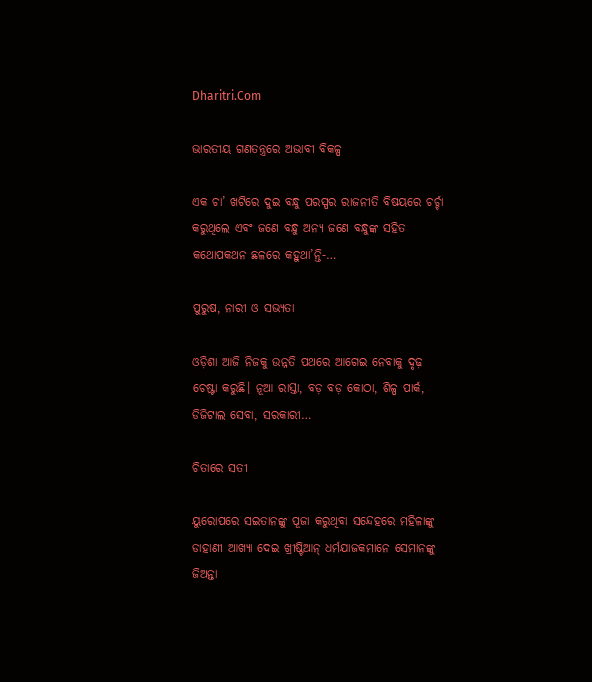Dharitri.Com

ଭାରତୀୟ ଗଣତନ୍ତ୍ରରେ ଅଭାବୀ ବିକଳ୍ପ

ଏକ ଚା’ ଖଟିରେ ଦୁଇ ବନ୍ଧୁ ପରସ୍ପର ରାଜନୀତି ବିଷୟରେ ଚର୍ଚ୍ଚା କରୁଥିଲେ ଏବଂ ଜଣେ ବନ୍ଧୁ ଅନ୍ୟ ଜଣେ ବନ୍ଧୁଙ୍କ ସହିତ କଥୋପକଥନ ଛଳରେ କହୁଥା’ନ୍ତି-…

ପୁରୁଷ, ନାରୀ ଓ ସଭ୍ୟତା

ଓଡ଼ିଶା ଆଜି ନିଜକୁ ଉନ୍ନତି ପଥରେ ଆଗେଇ ନେବାକୁ ଦୃଢ଼ ଚେଷ୍ଟା କରୁଛି। ନୂଆ ରାସ୍ତା, ବଡ଼ ବଡ଼ କୋଠା, ଶିଳ୍ପ ପାର୍କ, ଡିଜିଟାଲ ସେବା, ସରକାରୀ…

ଚିତାରେ ସତୀ

ୟୁରୋପରେ ସଇତାନଙ୍କୁ ପୂଜା କରୁଥିବା ସନ୍ଦେହରେ ମହିଳାଙ୍କୁ ଡାହାଣୀ ଆଖ୍ୟା ଦେଇ ଖ୍ରୀଷ୍ଟିଆନ୍‌ ଧର୍ମଯାଜକମାନେ ସେମାନଙ୍କୁ ଜିଅନ୍ତା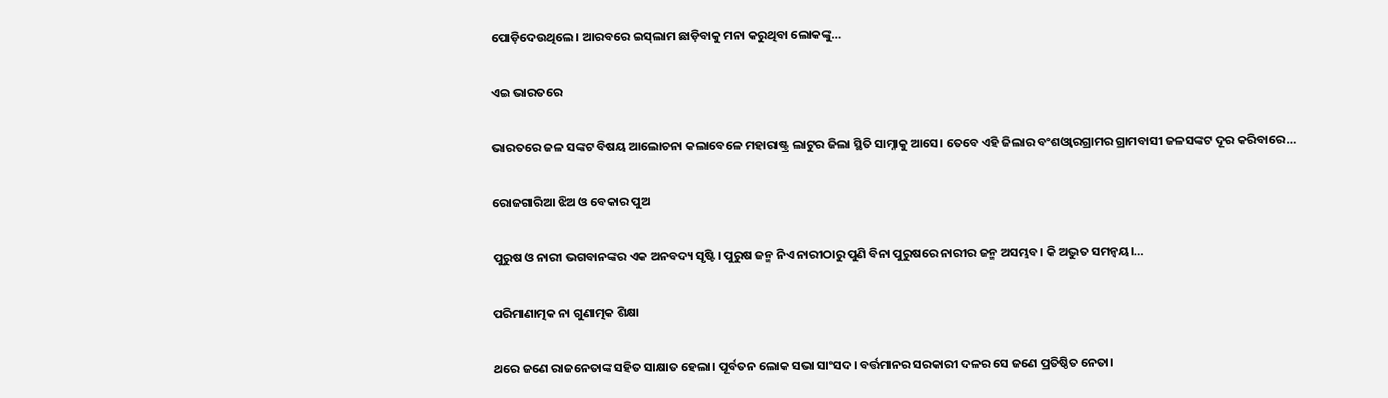ପୋଡ଼ିଦେଉଥିଲେ। ଆରବରେ ଇସ୍‌ଲାମ ଛାଡ଼ିବାକୁ ମନା କରୁଥିବା ଲୋକଙ୍କୁ…

ଏଇ ଭାରତରେ

ଭାରତରେ ଜଳ ସଙ୍କଟ ବିଷୟ ଆଲୋଚନା କଲାବେଳେ ମହାରାଷ୍ଟ୍ର ଲାଟୁର ଜିଲା ସ୍ଥିତି ସାମ୍ନାକୁ ଆସେ। ତେବେ ଏହି ଜିଲାର ବଂଶଓ୍ବାରଗ୍ରାମର ଗ୍ରାମବାସୀ ଜଳସଙ୍କଟ ଦୂର କରିବାରେ…

ରୋଜଗାରିଆ ଝିଅ ଓ ବେକାର ପୁଅ

ପୁରୁଷ ଓ ନାରୀ ଭଗବାନଙ୍କର ଏକ ଅନବଦ୍ୟ ସୃଷ୍ଟି। ପୁରୁଷ ଜନ୍ମ ନିଏ ନାରୀଠାରୁ ପୁଣି ବିନା ପୁରୁଷରେ ନାରୀର ଜନ୍ମ ଅସମ୍ଭବ। କି ଅଦ୍ଭୁତ ସମନ୍ବୟ।…

ପରିମାଣାତ୍ମକ ନା ଗୁଣାତ୍ମକ ଶିକ୍ଷା

ଥରେ ଜଣେ ରାଜନେତାଙ୍କ ସହିତ ସାକ୍ଷାତ ହେଲା। ପୂର୍ବତନ ଲୋକ ସଭା ସାଂସଦ। ବର୍ତ୍ତମାନର ସରକାରୀ ଦଳର ସେ ଜଣେ ପ୍ରତିଷ୍ଠିତ ନେତା।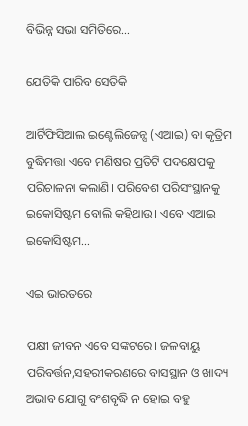ବିଭିନ୍ନ ସଭା ସମିତିରେ…

ଯେତିକି ପାରିବ ସେତିକି

ଆର୍ଟିଫିସିଆଲ ଇଣ୍ଟେଲିଜେନ୍ସ (ଏଆଇ) ବା କୃତ୍ରିମ ବୁଦ୍ଧିମତ୍ତା ଏବେ ମଣିଷର ପ୍ରତିଟି ପଦକ୍ଷେପକୁ ପରିଚାଳନା କଲାଣି। ପରିବେଶ ପରିସଂସ୍ଥାନକୁ ଇକୋସିଷ୍ଟମ ବୋଲି କହିଥାଉ। ଏବେ ଏଆଇ ଇକୋସିଷ୍ଟମ…

ଏଇ ଭାରତରେ

ପକ୍ଷୀ ଜୀବନ ଏବେ ସଙ୍କଟରେ। ଜଳବାୟୁ ପରିବର୍ତ୍ତନ,ସହରୀକରଣରେ ବାସସ୍ଥାନ ଓ ଖାଦ୍ୟ ଅଭାବ ଯୋଗୁ ବଂଶବୃଦ୍ଧି ନ ହୋଇ ବହୁ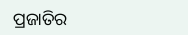ପ୍ରଜାତିର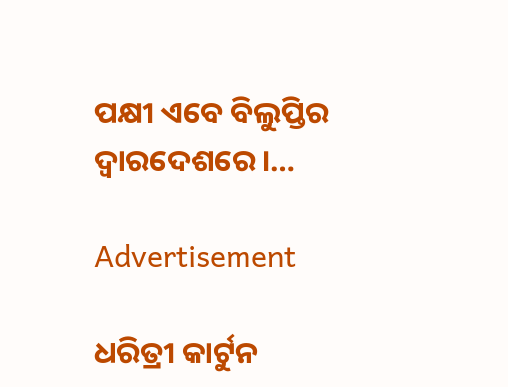ପକ୍ଷୀ ଏବେ ବିଲୁପ୍ତିର ଦ୍ୱାରଦେଶରେ।…

Advertisement

ଧରିତ୍ରୀ କାର୍ଟୁନ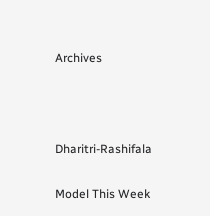Archives



Dharitri-Rashifala

Model This Week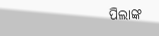ପିଲାଙ୍କ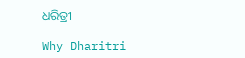ଧରିତ୍ରୀ

Why Dharitri